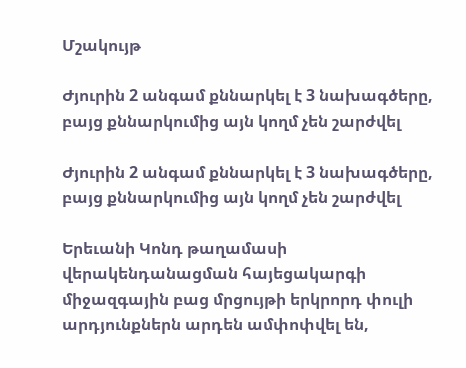Մշակույթ

Ժյուրին 2 անգամ քննարկել է 3 նախագծերը, բայց քննարկումից այն կողմ չեն շարժվել

Ժյուրին 2 անգամ քննարկել է 3 նախագծերը, բայց քննարկումից այն կողմ չեն շարժվել

Երեւանի Կոնդ թաղամասի վերակենդանացման հայեցակարգի միջազգային բաց մրցույթի երկրորդ փուլի արդյունքներն արդեն ամփոփվել են,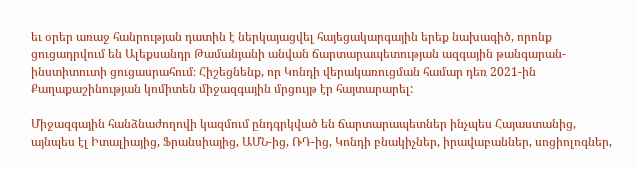եւ օրեր առաջ հանրության դատին է ներկայացվել հայեցակարգային երեք նախագիծ, որոնք ցուցադրվում են Ալեքսանդր Թամանյանի անվան ճարտարապետության ազգային թանգարան-ինստիտուտի ցուցասրահում։ Հիշեցնենք, որ Կոնդի վերակառուցման համար դեռ 2021-ին Քաղաքաշինության կոմիտեն միջազգային մրցույթ էր հայտարարել:

Միջազգային հանձնաժողովի կազմում ընդգրկված են ճարտարապետներ ինչպես Հայաստանից, այնպես էլ Իտալիայից, Ֆրանսիայից, ԱՄՆ-ից, ՌԴ-ից, Կոնդի բնակիչներ, իրավաբաններ, սոցիոլոգներ,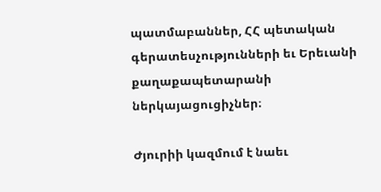պատմաբաններ, ՀՀ պետական գերատեսչությունների եւ Երեւանի քաղաքապետարանի ներկայացուցիչներ։

Ժյուրիի կազմում է նաեւ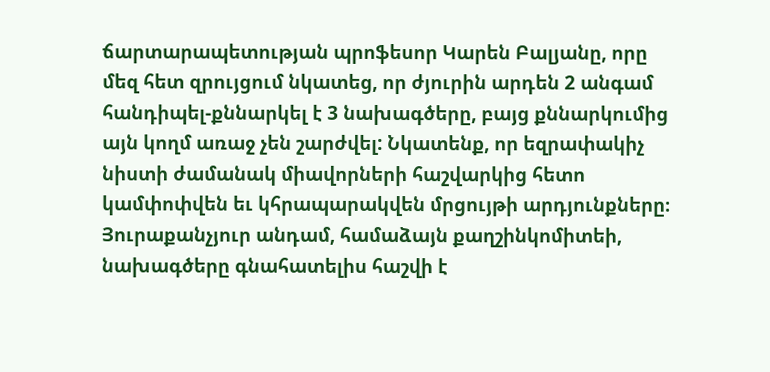ճարտարապետության պրոֆեսոր Կարեն Բալյանը, որը մեզ հետ զրույցում նկատեց, որ ժյուրին արդեն 2 անգամ հանդիպել-քննարկել է 3 նախագծերը, բայց քննարկումից այն կողմ առաջ չեն շարժվել: Նկատենք, որ եզրափակիչ նիստի ժամանակ միավորների հաշվարկից հետո կամփոփվեն եւ կհրապարակվեն մրցույթի արդյունքները։ Յուրաքանչյուր անդամ, համաձայն քաղշինկոմիտեի, նախագծերը գնահատելիս հաշվի է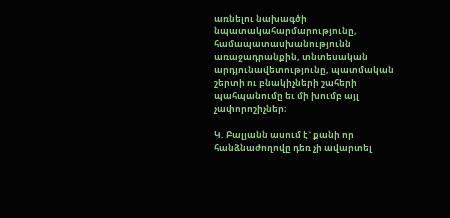առնելու նախագծի նպատակահարմարությունը, համապատասխանությունն առաջադրանքին, տնտեսական արդյունավետությունը, պատմական շերտի ու բնակիչների շահերի պահպանումը եւ մի խումբ այլ չափորոշիչներ։

Կ. Բալյանն ասում է` քանի որ հանձնաժողովը դեռ չի ավարտել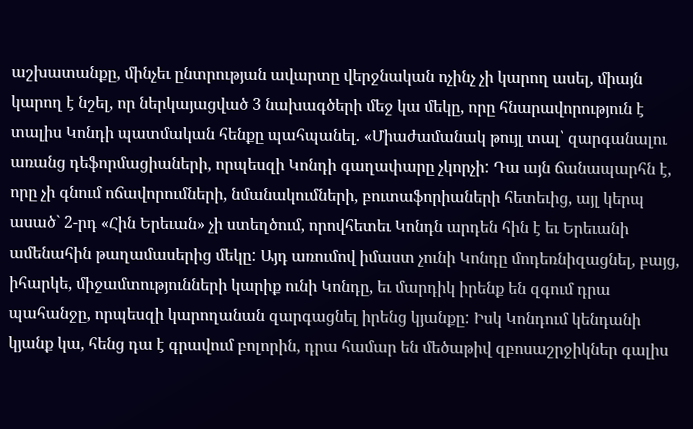աշխատանքը, մինչեւ ընտրության ավարտը վերջնական ոչինչ չի կարող ասել, միայն կարող է նշել, որ ներկայացված 3 նախագծերի մեջ կա մեկը, որը հնարավորություն է տալիս Կոնդի պատմական հենքը պահպանել. «Միաժամանակ թույլ տալ՝ զարգանալու առանց դեֆորմացիաների, որպեսզի Կոնդի գաղափարը չկորչի: Դա այն ճանապարհն է, որը չի գնում ոճավորումների, նմանակումների, բուտաֆորիաների հետեւից, այլ կերպ ասած` 2-րդ «Հին Երեւան» չի ստեղծում, որովհետեւ Կոնդն արդեն հին է եւ Երեւանի ամենահին թաղամասերից մեկը: Այդ առումով իմաստ չունի Կոնդը մոդեռնիզացնել, բայց, իհարկե, միջամտությունների կարիք ունի Կոնդը, եւ մարդիկ իրենք են զգում դրա պահանջը, որպեսզի կարողանան զարգացնել իրենց կյանքը: Իսկ Կոնդում կենդանի կյանք կա, հենց դա է գրավում բոլորին, դրա համար են մեծաթիվ զբոսաշրջիկներ գալիս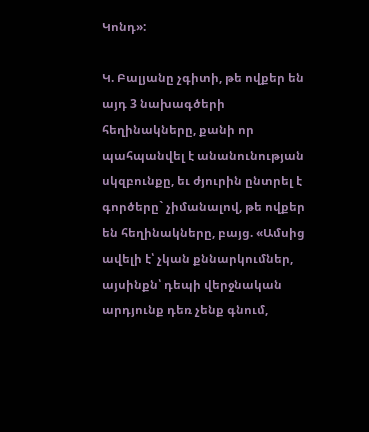Կոնդ»:

Կ. Բալյանը չգիտի, թե ովքեր են այդ 3 նախագծերի հեղինակները, քանի որ պահպանվել է անանունության սկզբունքը, եւ ժյուրին ընտրել է գործերը` չիմանալով, թե ովքեր են հեղինակները, բայց. «Ամսից ավելի է՝ չկան քննարկումներ, այսինքն՝ դեպի վերջնական արդյունք դեռ չենք գնում,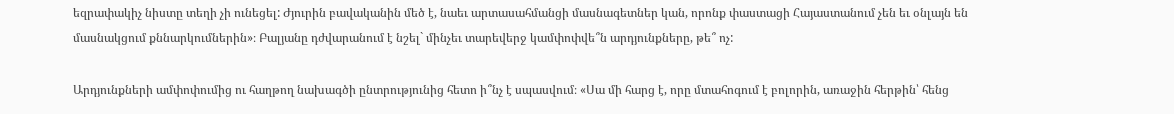եզրափակիչ նիստը տեղի չի ունեցել: Ժյուրին բավականին մեծ է, նաեւ արտասահմանցի մասնագետներ կան, որոնք փաստացի Հայաստանում չեն եւ օնլայն են մասնակցում քննարկումներին»։ Բալյանը դժվարանում է նշել` մինչեւ տարեվերջ կամփոփվե՞ն արդյունքները, թե՞ ոչ:

Արդյունքների ամփոփումից ու հաղթող նախագծի ընտրությունից հետո ի՞նչ է սպասվում։ «Սա մի հարց է, որը մտահոգում է բոլորին, առաջին հերթին՝ հենց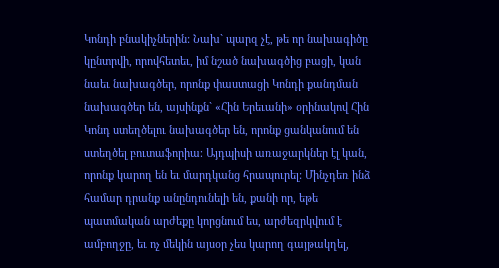Կոնդի բնակիչներին: Նախ` պարզ չէ, թե որ նախագիծը կընտրվի, որովհետեւ, իմ նշած նախագծից բացի, կան նաեւ նախագծեր, որոնք փաստացի Կոնդի քանդման նախագծեր են, այսինքն` «Հին Երեւանի» օրինակով Հին Կոնդ ստեղծելու նախագծեր են, որոնք ցանկանում են ստեղծել բուտաֆորիա։ Այդպիսի առաջարկներ էլ կան, որոնք կարող են եւ մարդկանց հրապուրել: Մինչդեռ ինձ համար դրանք անընդունելի են, քանի որ, եթե պատմական արժեքը կորցնում ես, արժեզրկվում է ամբողջը, եւ ոչ մեկին այսօր չես կարող գայթակղել,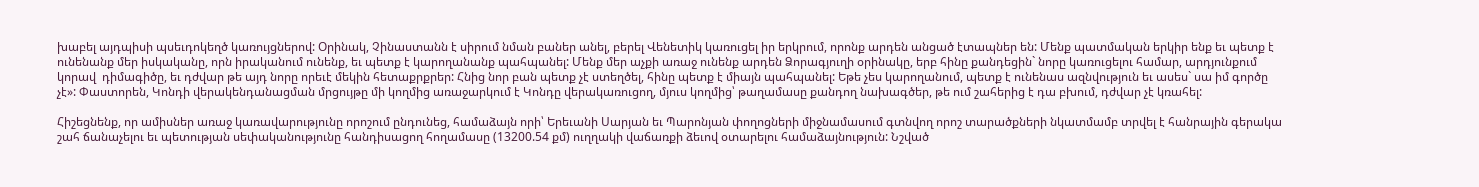խաբել այդպիսի պսեւդոկեղծ կառույցներով: Օրինակ, Չինաստանն է սիրում նման բաներ անել, բերել Վենետիկ կառուցել իր երկրում, որոնք արդեն անցած էտապներ են: Մենք պատմական երկիր ենք եւ պետք է ունենանք մեր իսկականը, որն իրականում ունենք, եւ պետք է կարողանանք պահպանել: Մենք մեր աչքի առաջ ունենք արդեն Ձորագյուղի օրինակը, երբ հինը քանդեցին` նորը կառուցելու համար, արդյունքում կորավ  դիմագիծը, եւ դժվար թե այդ նորը որեւէ մեկին հետաքրքրեր: Հնից նոր բան պետք չէ ստեղծել, հինը պետք է միայն պահպանել: Եթե չես կարողանում, պետք է ունենաս ազնվություն եւ ասես` սա իմ գործը չէ»: Փաստորեն, Կոնդի վերակենդանացման մրցույթը մի կողմից առաջարկում է Կոնդը վերակառուցող, մյուս կողմից՝ թաղամասը քանդող նախագծեր, թե ում շահերից է դա բխում, դժվար չէ կռահել:

Հիշեցնենք, որ ամիսներ առաջ կառավարությունը որոշում ընդունեց, համաձայն որի՝ Երեւանի Սարյան եւ Պարոնյան փողոցների միջնամասում գտնվող որոշ տարածքների նկատմամբ տրվել է հանրային գերակա շահ ճանաչելու եւ պետության սեփականությունը հանդիսացող հողամասը (13200.54 քմ) ուղղակի վաճառքի ձեւով օտարելու համաձայնություն: Նշված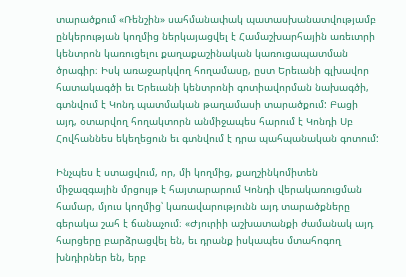տարածքում «Ռենշին» սահմանափակ պատասխանատվությամբ ընկերության կողմից ներկայացվել է Համաշխարհային առեւտրի կենտրոն կառուցելու քաղաքաշինական կառուցապատման ծրագիր։ Իսկ առաջարկվող հողամասը, ըստ Երեւանի գլխավոր հատակագծի եւ Երեւանի կենտրոնի գոտիավորման նախագծի, գտնվում է Կոնդ պատմական թաղամասի տարածքում: Բացի այդ, օտարվող հողակտորն անմիջապես հարում է Կոնդի Սբ Հովհաննես եկեղեցուն եւ գտնվում է դրա պահպանական գոտում:

Ինչպես է ստացվում, որ, մի կողմից, քաղշինկոմիտեն միջազգային մրցույթ է հայտարարում Կոնդի վերակառուցման համար, մյուս կողմից՝ կառավարությունն այդ տարածքները գերակա շահ է ճանաչում։ «Ժյուրիի աշխատանքի ժամանակ այդ հարցերը բարձրացվել են, եւ դրանք իսկապես մտահոգող խնդիրներ են, երբ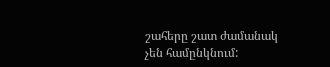շահերը շատ ժամանակ չեն համընկնում: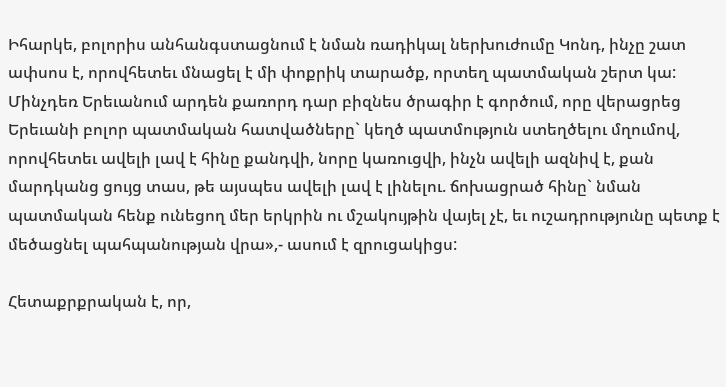Իհարկե, բոլորիս անհանգստացնում է նման ռադիկալ ներխուժումը Կոնդ, ինչը շատ ափսոս է, որովհետեւ մնացել է մի փոքրիկ տարածք, որտեղ պատմական շերտ կա: Մինչդեռ Երեւանում արդեն քառորդ դար բիզնես ծրագիր է գործում, որը վերացրեց Երեւանի բոլոր պատմական հատվածները` կեղծ պատմություն ստեղծելու մղումով, որովհետեւ ավելի լավ է հինը քանդվի, նորը կառուցվի, ինչն ավելի ազնիվ է, քան մարդկանց ցույց տաս, թե այսպես ավելի լավ է լինելու. ճոխացրած հինը` նման պատմական հենք ունեցող մեր երկրին ու մշակույթին վայել չէ, եւ ուշադրությունը պետք է մեծացնել պահպանության վրա»,- ասում է զրուցակիցս:

Հետաքրքրական է, որ,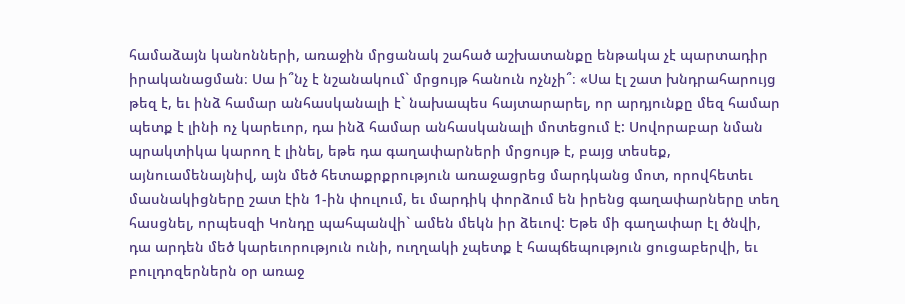համաձայն կանոնների, առաջին մրցանակ շահած աշխատանքը ենթակա չէ պարտադիր իրականացման։ Սա ի՞նչ է նշանակում` մրցույթ հանուն ոչնչի՞։ «Սա էլ շատ խնդրահարույց թեզ է, եւ ինձ համար անհասկանալի է` նախապես հայտարարել, որ արդյունքը մեզ համար պետք է լինի ոչ կարեւոր, դա ինձ համար անհասկանալի մոտեցում է: Սովորաբար նման պրակտիկա կարող է լինել, եթե դա գաղափարների մրցույթ է, բայց տեսեք, այնուամենայնիվ, այն մեծ հետաքրքրություն առաջացրեց մարդկանց մոտ, որովհետեւ մասնակիցները շատ էին 1-ին փուլում, եւ մարդիկ փորձում են իրենց գաղափարները տեղ հասցնել, որպեսզի Կոնդը պահպանվի` ամեն մեկն իր ձեւով: Եթե մի գաղափար էլ ծնվի, դա արդեն մեծ կարեւորություն ունի, ուղղակի չպետք է հապճեպություն ցուցաբերվի, եւ բուլդոզերներն օր առաջ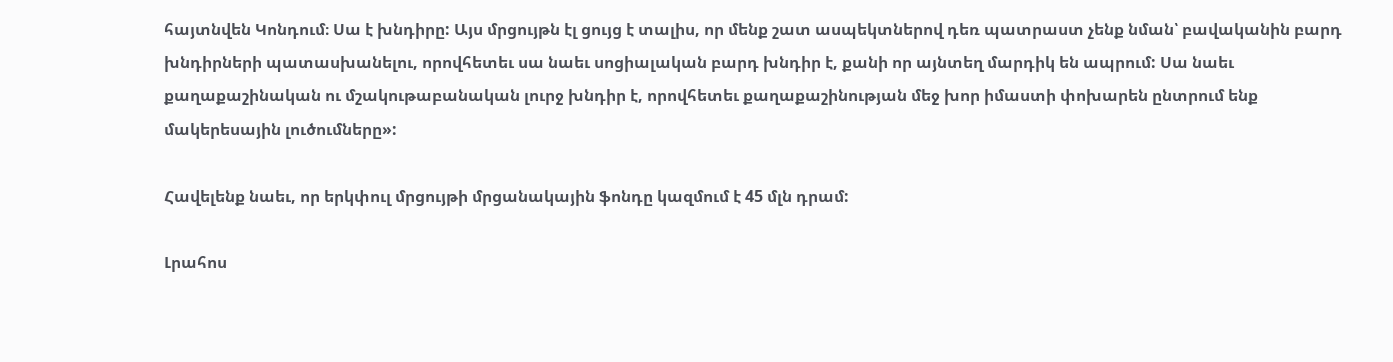հայտնվեն Կոնդում։ Սա է խնդիրը: Այս մրցույթն էլ ցույց է տալիս, որ մենք շատ ասպեկտներով դեռ պատրաստ չենք նման՝ բավականին բարդ խնդիրների պատասխանելու, որովհետեւ սա նաեւ սոցիալական բարդ խնդիր է, քանի որ այնտեղ մարդիկ են ապրում: Սա նաեւ քաղաքաշինական ու մշակութաբանական լուրջ խնդիր է, որովհետեւ քաղաքաշինության մեջ խոր իմաստի փոխարեն ընտրում ենք մակերեսային լուծումները»:

Հավելենք նաեւ, որ երկփուլ մրցույթի մրցանակային ֆոնդը կազմում է 45 մլն դրամ:

Լրահոս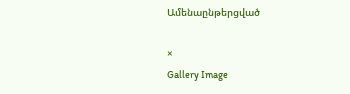Ամենաընթերցված

×
Gallery Image